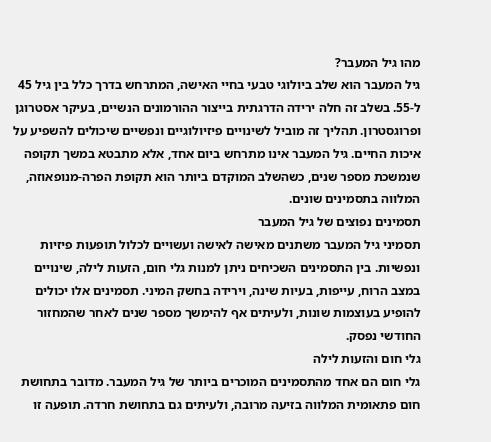מהו גיל המעבר?
גיל המעבר הוא שלב ביולוגי טבעי בחיי האישה, המתרחש בדרך כלל בין גיל 45 ל-55. בשלב זה חלה ירידה הדרגתית בייצור ההורמונים הנשיים, בעיקר אסטרוגן ופרוגסטרון. תהליך זה מוביל לשינויים פיזיולוגיים ונפשיים שיכולים להשפיע על איכות החיים. גיל המעבר אינו מתרחש ביום אחד, אלא מתבטא במשך תקופה שנמשכת מספר שנים, כשהשלב המוקדם ביותר הוא תקופת הפרה-מנופאוזה, המלווה בתסמינים שונים.
תסמינים נפוצים של גיל המעבר
תסמיני גיל המעבר משתנים מאישה לאישה ועשויים לכלול תופעות פיזיות ונפשיות. בין התסמינים השכיחים ניתן למנות גלי חום, הזעות לילה, שינויים במצב הרוח, עייפות, בעיות שינה, וירידה בחשק המיני. תסמינים אלו יכולים להופיע בעוצמות שונות, ולעיתים אף להימשך מספר שנים לאחר שהמחזור החודשי נפסק.
גלי חום והזעות לילה
גלי חום הם אחד מהתסמינים המוכרים ביותר של גיל המעבר. מדובר בתחושת חום פתאומית המלווה בזיעה מרובה, ולעיתים גם בתחושת חרדה. תופעה זו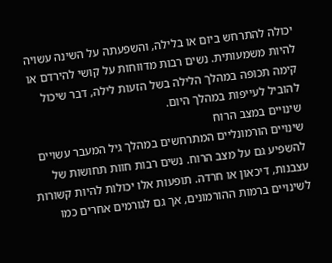יכולה להתרחש ביום או בלילה, והשפעתה על השינה עשויה להיות משמעותית. נשים רבות מדווחות על קושי להירדם או קימה תכופה במהלך הלילה בשל הזעות לילה, דבר שיכול להוביל לעייפות במהלך היום.
שינויים במצב הרוח
שינויים הורמונליים המתרחשים במהלך גיל המעבר עשויים להשפיע גם על מצב הרוח. נשים רבות חוות תחושות של עצבנות, דיכאון או חרדה. תופעות אלו יכולות להיות קשורות לשינויים ברמות ההורמונים, אך גם לגורמים אחרים כמו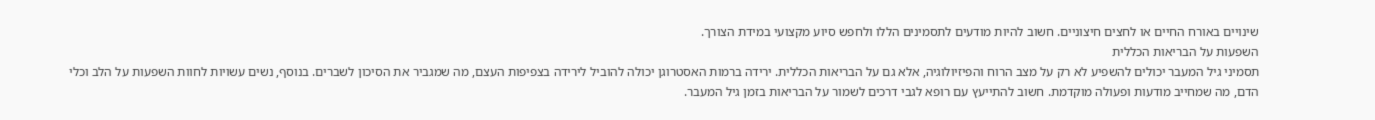שינויים באורח החיים או לחצים חיצוניים. חשוב להיות מודעים לתסמינים הללו ולחפש סיוע מקצועי במידת הצורך.
השפעות על הבריאות הכללית
תסמיני גיל המעבר יכולים להשפיע לא רק על מצב הרוח והפיזיולוגיה, אלא גם על הבריאות הכללית. ירידה ברמות האסטרוגן יכולה להוביל לירידה בצפיפות העצם, מה שמגביר את הסיכון לשברים. בנוסף, נשים עשויות לחוות השפעות על הלב וכלי הדם, מה שמחייב מודעות ופעולה מוקדמת. חשוב להתייעץ עם רופא לגבי דרכים לשמור על הבריאות בזמן גיל המעבר.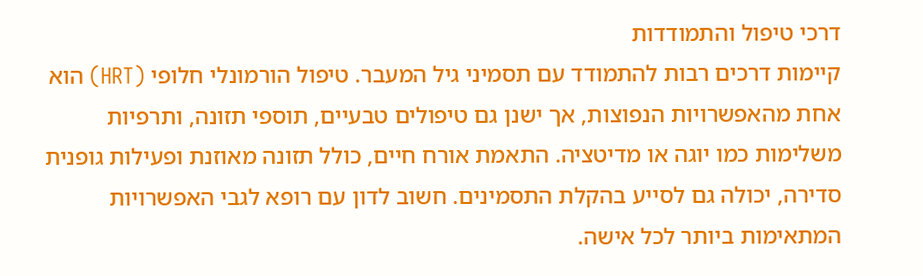דרכי טיפול והתמודדות
קיימות דרכים רבות להתמודד עם תסמיני גיל המעבר. טיפול הורמונלי חלופי (HRT) הוא אחת מהאפשרויות הנפוצות, אך ישנן גם טיפולים טבעיים, תוספי תזונה, ותרפיות משלימות כמו יוגה או מדיטציה. התאמת אורח חיים, כולל תזונה מאוזנת ופעילות גופנית סדירה, יכולה גם לסייע בהקלת התסמינים. חשוב לדון עם רופא לגבי האפשרויות המתאימות ביותר לכל אישה.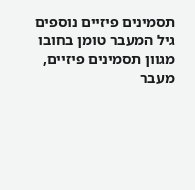תסמינים פיזיים נוספים
גיל המעבר טומן בחובו מגוון תסמינים פיזיים, מעבר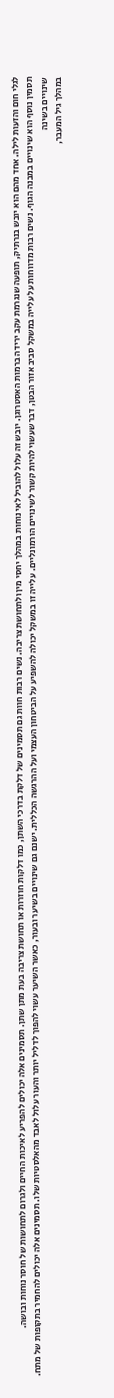לגלי חום והזעות לילה. אחד מהם הוא יובש בנרתיק, תופעה שנגרמת עקב ירידה ברמות האסטרוגן. יובש זה עלול להוביל לאי נוחות במהלך יחסי מין ולתחושת צריבה. נשים רבות חוות גם תסמינים של דלקת בדרכי השתן, כמו דלקות חוזרות או תחושת צריבה בעת מתן שתן. תסמינים אלה יכולים להפריע לאיכות החיים ולגרום לתחושות של חוסר נוחות ובושה.
תסמין נוסף הוא שינויים במבנה הגוף. נשים רבות מדווחות על עלייה במשקל סביב אזור הבטן, דבר שעשוי להיות קשור לשינויים הורמונליים. עלייה זו במשקל יכולה להשפיע על הביטחון העצמי ועל ההרגשה הכללית. ישנם גם שינויים בשיער ובעור, כאשר השיער עשוי להפוך לדליל יותר והעור עלול לאבד מהאלסטיות שלו. תסמינים אלה יכולים להחמיר בתקופות של מתח.
שינויים בשינה
במהלך גיל המעבר,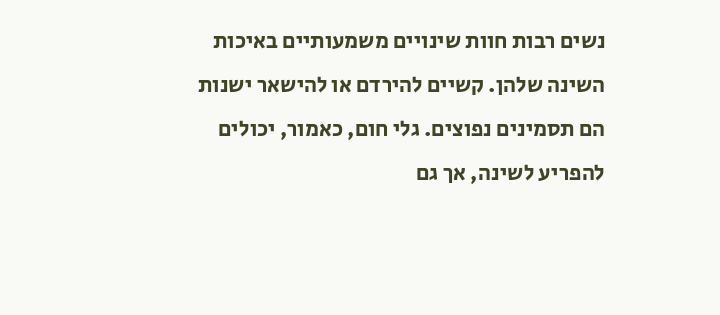נשים רבות חוות שינויים משמעותיים באיכות השינה שלהן. קשיים להירדם או להישאר ישנות הם תסמינים נפוצים. גלי חום, כאמור, יכולים להפריע לשינה, אך גם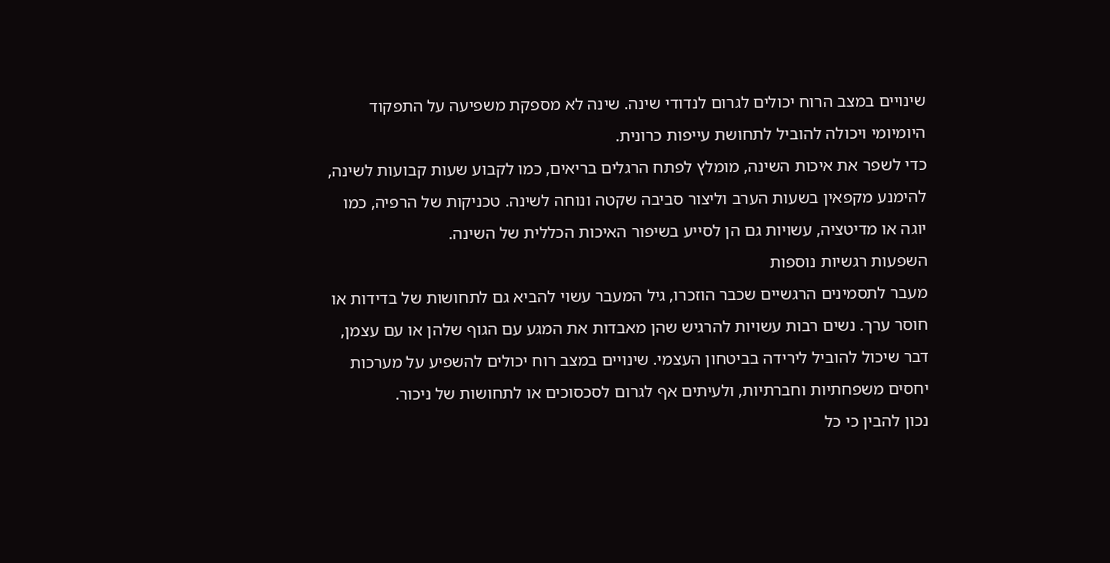שינויים במצב הרוח יכולים לגרום לנדודי שינה. שינה לא מספקת משפיעה על התפקוד היומיומי ויכולה להוביל לתחושת עייפות כרונית.
כדי לשפר את איכות השינה, מומלץ לפתח הרגלים בריאים, כמו לקבוע שעות קבועות לשינה, להימנע מקפאין בשעות הערב וליצור סביבה שקטה ונוחה לשינה. טכניקות של הרפיה, כמו יוגה או מדיטציה, עשויות גם הן לסייע בשיפור האיכות הכללית של השינה.
השפעות רגשיות נוספות
מעבר לתסמינים הרגשיים שכבר הוזכרו, גיל המעבר עשוי להביא גם לתחושות של בדידות או חוסר ערך. נשים רבות עשויות להרגיש שהן מאבדות את המגע עם הגוף שלהן או עם עצמן, דבר שיכול להוביל לירידה בביטחון העצמי. שינויים במצב רוח יכולים להשפיע על מערכות יחסים משפחתיות וחברתיות, ולעיתים אף לגרום לסכסוכים או לתחושות של ניכור.
נכון להבין כי כל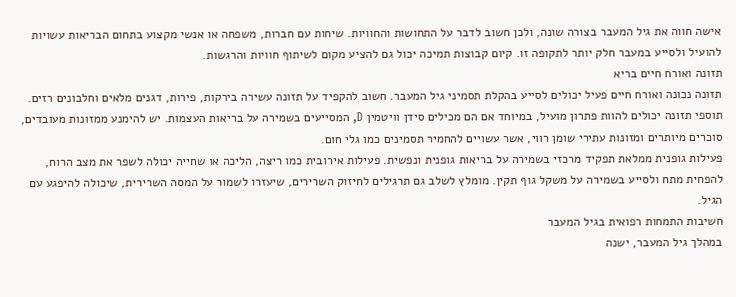אישה חווה את גיל המעבר בצורה שונה, ולכן חשוב לדבר על התחושות והחוויות. שיחות עם חברות, משפחה או אנשי מקצוע בתחום הבריאות עשויות להועיל ולסייע במעבר חלק יותר לתקופה זו. קיום קבוצות תמיכה יכול גם להציע מקום לשיתוף חוויות והרגשות.
תזונה ואורח חיים בריא
תזונה נכונה ואורח חיים פעיל יכולים לסייע בהקלת תסמיני גיל המעבר. חשוב להקפיד על תזונה עשירה בירקות, פירות, דגנים מלאים וחלבונים רזים. תוספי תזונה יכולים להוות פתרון מועיל, במיוחד אם הם מכילים סידן וויטמין D, המסייעים בשמירה על בריאות העצמות. יש להימנע ממזונות מעובדים, סוכרים מיותרים ומזונות עתירי שומן רווי, אשר עשויים להחמיר תסמינים כמו גלי חום.
פעילות גופנית ממלאת תפקיד מרכזי בשמירה על בריאות גופנית ונפשית. פעילות אירובית כמו ריצה, הליכה או שחייה יכולה לשפר את מצב הרוח, להפחית מתח ולסייע בשמירה על משקל גוף תקין. מומלץ לשלב גם תרגילים לחיזוק השרירים, שיעזרו לשמור על המסה השרירית, שיכולה להיפגע עם הגיל.
חשיבות התמחות רפואית בגיל המעבר
במהלך גיל המעבר, ישנה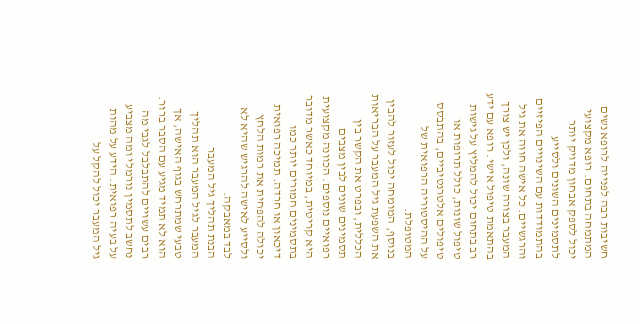חשיבות רבה לפנייה לרופא נשים המתמחה בתחום. רופא מקצועי יכול לספק אבחון מדויק יותר לתסמינים השונים ולסייע בהתמודדות עם השינויים הפיזיים והרגשיים. כל אישה חווה את גיל המעבר בצורה שונה, ולכן יש צורך בהתאמת טיפול אישי. רופא עם ידע רב בתחום יכול להמליץ על גישות טיפול שונות, כולל תרופות או טיפולים אלטרנטיביים, בהתבסס על ההיסטוריה הרפואית של המטופלת.
בנוסף, המומחה יכול לעזור להבין את השפעת גיל המעבר על הבריאות הכללית, ובפרט את הקשר בין תסמינים שונים לבין מצבים רפואיים נוספים. הכוונה מקצועית היא קריטית, במיוחד כאשר מדובר בתסמינים חמורים יותר כמו דיכאון או חרדה. תמיכה רפואית יכולה להפחית את רמות הלחץ ולסייע לאישה להרגיש שהיא לא לבד במאבקה.
הבנת תהליך גיל המעבר
המעבר לגיל המעבר הוא תהליך טבעי שמתרחש בגוף האישה, אך הוא לא תמיד מגיע עם הסבר ברור. רבים עשויים להתבלבל לגבי מה נחשב לתסמין נורמלי ומה מצביע על בעיה רפואית. הידע על מהות גיל המעבר יכול להקל על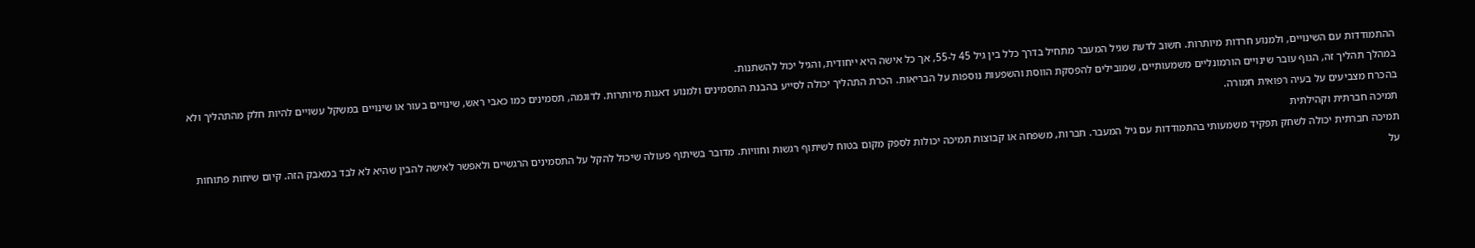ההתמודדות עם השינויים, ולמנוע חרדות מיותרות. חשוב לדעת שגיל המעבר מתחיל בדרך כלל בין גיל 45 ל-55, אך כל אישה היא ייחודית, והגיל יכול להשתנות.
במהלך תהליך זה, הגוף עובר שינויים הורמונליים משמעותיים, שמובילים להפסקת הווסת והשפעות נוספות על הבריאות. הכרת התהליך יכולה לסייע בהבנת התסמינים ולמנוע דאגות מיותרות. לדוגמה, תסמינים כמו כאבי ראש, שינויים בעור או שינויים במשקל עשויים להיות חלק מהתהליך ולא בהכרח מצביעים על בעיה רפואית חמורה.
תמיכה חברתית וקהילתית
תמיכה חברתית יכולה לשחק תפקיד משמעותי בהתמודדות עם גיל המעבר. חברות, משפחה או קבוצות תמיכה יכולות לספק מקום בטוח לשיתוף רגשות וחוויות. מדובר בשיתוף פעולה שיכול להקל על התסמינים הרגשיים ולאפשר לאישה להבין שהיא לא לבד במאבק הזה. קיום שיחות פתוחות על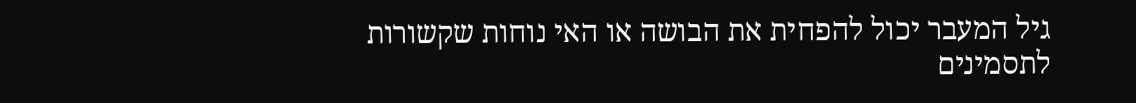גיל המעבר יכול להפחית את הבושה או האי נוחות שקשורות לתסמינים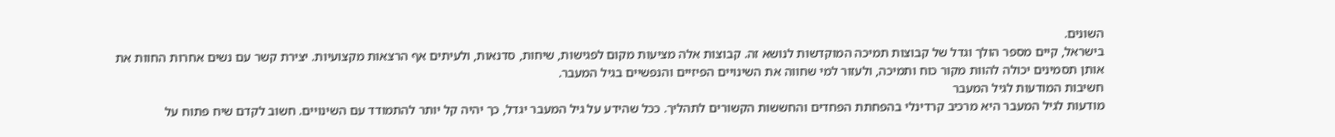השונים.
בישראל, קיים מספר הולך וגדל של קבוצות תמיכה המוקדשות לנושא זה. קבוצות אלה מציעות מקום לפגישות, שיחות, סדנאות, ולעיתים אף הרצאות מקצועיות. יצירת קשר עם נשים אחרות החוות את אותן תסמינים יכולה להוות מקור כוח ותמיכה, ולעזור למי שחווה את השינויים הפיזיים והנפשיים בגיל המעבר.
חשיבות המודעות לגיל המעבר
מודעות לגיל המעבר היא מרכיב קרדינלי בהפחתת הפחדים והחששות הקשורים לתהליך. ככל שהידע על גיל המעבר יגדל, כך יהיה קל יותר להתמודד עם השינויים. חשוב לקדם שיח פתוח על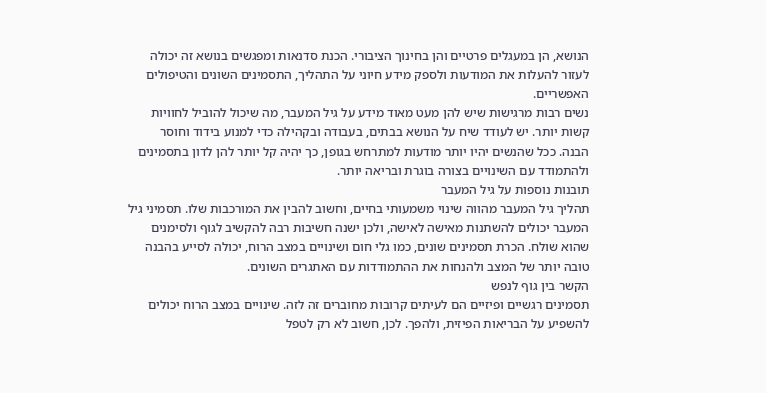הנושא, הן במעגלים פרטיים והן בחינוך הציבורי. הכנת סדנאות ומפגשים בנושא זה יכולה לעזור להעלות את המודעות ולספק מידע חיוני על התהליך, התסמינים השונים והטיפולים האפשריים.
נשים רבות מרגישות שיש להן מעט מאוד מידע על גיל המעבר, מה שיכול להוביל לחוויות קשות יותר. יש לעודד שיח על הנושא בבתים, בעבודה ובקהילה כדי למנוע בידוד וחוסר הבנה. ככל שהנשים יהיו יותר מודעות למתרחש בגופן, כך יהיה קל יותר להן לדון בתסמינים ולהתמודד עם השינויים בצורה בוגרת ובריאה יותר.
תובנות נוספות על גיל המעבר
תהליך גיל המעבר מהווה שינוי משמעותי בחיים, וחשוב להבין את המורכבות שלו. תסמיני גיל המעבר יכולים להשתנות מאישה לאישה, ולכן ישנה חשיבות רבה להקשיב לגוף ולסימנים שהוא שולח. הכרת תסמינים שונים, כמו גלי חום ושינויים במצב הרוח, יכולה לסייע בהבנה טובה יותר של המצב ולהנחות את ההתמודדות עם האתגרים השונים.
הקשר בין גוף לנפש
תסמינים רגשיים ופיזיים הם לעיתים קרובות מחוברים זה לזה. שינויים במצב הרוח יכולים להשפיע על הבריאות הפיזית, ולהפך. לכן, חשוב לא רק לטפל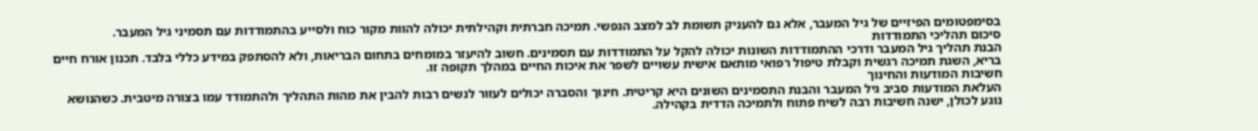בסימפטומים הפיזיים של גיל המעבר, אלא גם להעניק תשומת לב למצב הנפשי. תמיכה חברתית וקהילתית יכולה להוות מקור כוח ולסייע בהתמודדות עם תסמיני גיל המעבר.
סיכום תהליכי התמודדות
הבנת תהליך גיל המעבר ודרכי ההתמודדות השונות יכולה להקל על התמודדות עם תסמינים. חשוב להיעזר במומחים בתחום הבריאות, ולא להסתפק במידע כללי בלבד. תכנון אורח חיים בריא, השגת תמיכה רגשית וקבלת טיפול רפואי מותאם אישית עשויים לשפר את איכות החיים במהלך תקופה זו.
חשיבות המודעות והחינוך
העלאת המודעות סביב גיל המעבר והבנת התסמינים השונים היא קריטית. חינוך והסברה יכולים לעזור לנשים רבות להבין את מהות התהליך ולהתמודד עמו בצורה מיטבית. כשהנושא נוגע לכולן, ישנה חשיבות רבה לשיח פתוח ולתמיכה הדדית בקהילה.